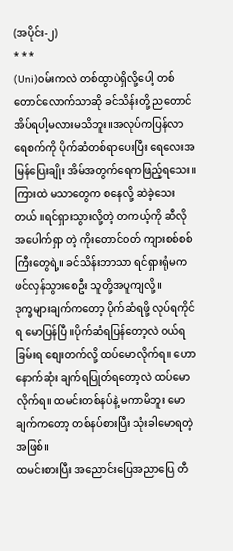(အပိုင်း-၂)
* * *
(Uni)၀မ်းကလဲ တစ်ထွာပဲရှိလို့ပေါ့ တစ်တောင်လောက်သာဆို ခင်သိန်းတို့ ညတောင်အိပ်ရပါ့မလားမသိဘူး။အလုပ်ကပြန်လာ ရေစက်ကို ပိုက်ဆံတစ်ရာပေးပြီး ရေလေးအမြန်ပြေးချိုး အိမ်အတွက်ရေကဖြည့်ရသေး။ကြားထဲ မသာတွေက စနေလို့ ဆဲခဲ့သေးတယ် ။ရင်ရှားသွားလို့တဲ့ တကယ့်ကို ဆီလိုအပေါက်ရှာ တဲ့ ကိုးတောင်၀တ် ကျားစစ်စစ်ကြီးတွေရဲ့။ ခင်သိန်းဘာသာ ရင်ရှားရုံမက ဖင်လှန်သွားစေဦး သူတို့အပူကျလို့။
ဒုက္ခများချက်ကတော့ ပိုက်ဆံရဖို့ လုပ်ရကိုင်ရ မောပြန်ပြီ ။ပိုက်ဆံရပြန်တော့လဲ ၀ယ်ရခြမ်းရ စျေးတက်လို့ ထပ်မောလိုက်ရ။ ဟော နောက်ဆုံး ချက်ရပြုတ်ရတော့လဲ ထပ်မောလိုက်ရ။ ထမင်းတစ်နပ်နဲ့ မကာမိဘူး မောချက်ကတော့ တစ်နပ်စားပြီး သုံးခါမောရတဲ့အဖြစ်။
ထမင်းစားပြီး အညောင်းပြေအညာပြေ တီ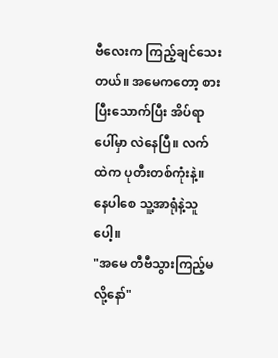ဗီလေးက ကြည့်ချင်သေးတယ်။ အမေကတော့ စားပြီးသောက်ပြီး အိပ်ရာပေါ်မှာ လဲနေပြီ။ လက်ထဲက ပုတီးတစ်ကုံးနဲ့။ နေပါစေ သူ့အာရုံနဲ့သူပေါ့။
"အမေ တီဗီသွားကြည့်မလို့နော်"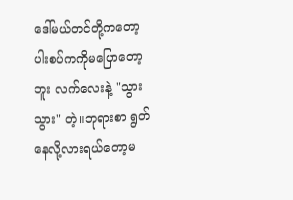ဒေါ်မယ်တင်တို့ကတော့ ပါးစပ်ကကိုမပြောတော့ဘူး လက်လေးနဲ့ "သွားသွား" တဲ့။ဘုရားစာ ရွတ်နေလို့လားရယ်တော့မ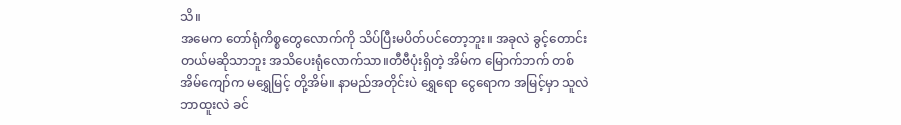သိ။
အမေက တော်ရုံကိစ္စတွေလောက်ကို သိပ်ပြီးမပိတ်ပင်တော့ဘူး။ အခုလဲ ခွင့်တောင်းတယ်မဆိုသာဘူး အသိပေးရုံလောက်သာ။တီဗီပုံးရှိတဲ့ အိမ်က မြောက်ဘက် တစ်အိမ်ကျော်က မရွှေမြင့် တို့အိမ်။ နာမည်အတိုင်းပဲ ရွှေရော ငွေရောက အမြင့်မှာ သူလဲ ဘာထူးလဲ ခင်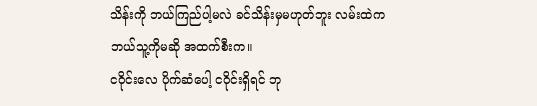သိန်းကို ဘယ်ကြည်ပါ့မလဲ ခင်သိန်းမှမဟုတ်ဘူး လမ်းထဲက ဘယ်သူ့ကိုမဆို အထက်စီးက။
ငဝိုင်းလေ ပိုက်ဆံပေါ့ ငဝိုင်းရှိရင် ဘု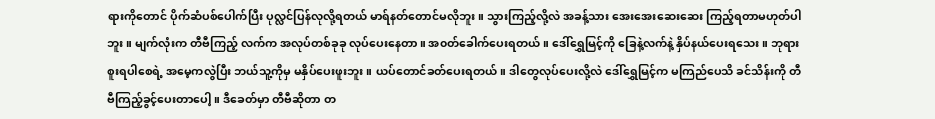ရားကိုတောင် ပိုက်ဆံပစ်ပေါက်ပြီး ပုလ္လင်ပြန်လုလို့ရတယ် မာရ်နတ်တောင်မလိုဘူး။ သွားကြည့်လို့လဲ အခန့်သား အေးအေးဆေးဆေး ကြည့်ရတာမဟုတ်ပါဘူး။ မျက်လုံးက တီဗီကြည့် လက်က အလုပ်တစ်ခုခု လုပ်ပေးနေတာ။ အ၀တ်ခေါက်ပေးရတယ်။ ဒေါ်ရွှေမြင့်ကို ခြေနဲ့လက်နဲ့ နှိပ်နယ်ပေးရသေး။ ဘုရားစူးရပါစေရဲ့ အမေ့ကလွဲပြီး ဘယ်သူ့ကိုမှ မနှိပ်ပေးဖူးဘူး။ ယပ်တောင်ခတ်ပေးရတယ်။ ဒါတွေလုပ်ပေးလို့လဲ ဒေါ်ရွှေမြင့်က မကြည်ပေသိ ခင်သိန်းကို တီဗီကြည့်ခွင့်ပေးတာပေါ့။ ဒီခေတ်မှာ တီဗီဆိုတာ တ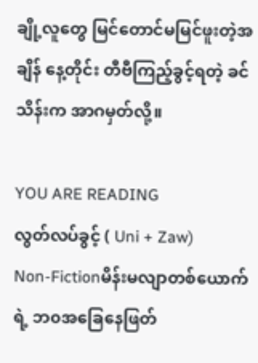ချို့လူတွေ မြင်တောင်မမြင်ဖူးတဲ့အချိန် နေ့တိုင်း တီဗီကြည့်ခွင့်ရတဲ့ ခင်သိန်းက အာဂမှတ်လို့။

YOU ARE READING
လွတ်လပ်ခွင့် ( Uni + Zaw)
Non-Fictionမိန်းမလျာတစ်ယောက်ရဲ့ ဘ၀အခြေနေဖြတ်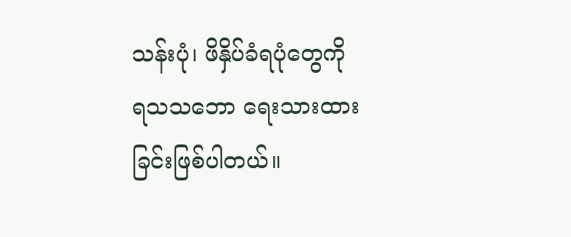သန်းပုံ၊ ဖိနှိပ်ခံရပုံတွေကို ရသသဘော ရေးသားထားခြင်းဖြစ်ပါတယ်။